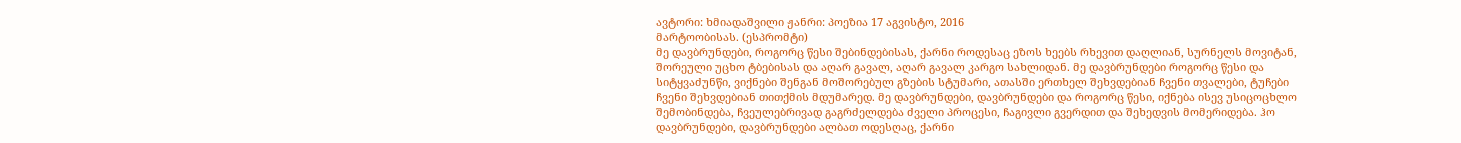ავტორი: ხმიადაშვილი ჟანრი: პოეზია 17 აგვისტო, 2016
მარტოობისას. (ესპრომტი)
მე დავბრუნდები, როგორც წესი შებინდებისას, ქარნი როდესაც ეზოს ხეებს რხევით დაღლიან, სურნელს მოვიტან, შორეული უცხო ტბებისას და აღარ გავალ, აღარ გავალ კარგო სახლიდან. მე დავბრუნდები როგორც წესი და სიტყვაძუნწი, ვიქნები შენგან მოშორებულ გზების სტუმარი, ათასში ერთხელ შეხვდებიან ჩვენი თვალები, ტუჩები ჩვენი შეხვდებიან თითქმის მდუმარედ. მე დავბრუნდები, დავბრუნდები და როგორც წესი, იქნება ისევ უსიცოცხლო შემობინდება, ჩვეულებრივად გაგრძელდება ძველი პროცესი, ჩაგივლი გვერდით და შეხედვის მომერიდება. ჰო დავბრუნდები, დავბრუნდები ალბათ ოდესღაც, ქარნი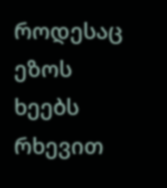როდესაც ეზოს ხეებს რხევით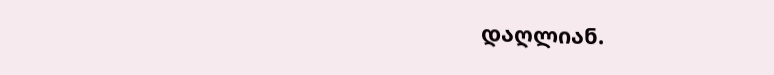დაღლიან.